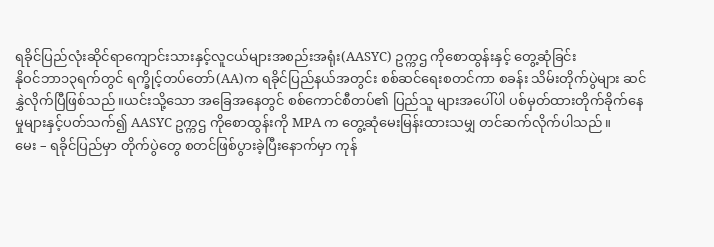ရခိုင်ပြည်လုံးဆိုင်ရာကျောင်းသားနှင့်လူငယ်များအစည်းအရုံး(AASYC) ဥက္ကဌ ကိုစောထွန်းနှင့် တွေ့ဆုံခြင်း
နိုဝင်ဘာ၁၃ရက်တွင် ရက္ခိုင့်တပ်တော်(AA)က ရခိုင်ပြည်နယ်အတွင်း စစ်ဆင်ရေးစတင်ကာ စခန်း သိမ်းတိုက်ပွဲများ ဆင်နွှဲလိုက်ပြီဖြစ်သည်။ယင်းသို့သော အခြေအနေတွင် စစ်ကောင်စီတပ်၏ ပြည်သူ များအပေါ်ပါ ပစ်မှတ်ထားတိုက်ခိုက်နေမှုများနှင့်ပတ်သက်၍ AASYC ဥက္ကဌ ကိုစောထွန်းကို MPA က တွေ့ဆုံမေးမြန်းထားသမျှ တင်ဆက်လိုက်ပါသည်။
မေး – ရခိုင်ပြည်မှာ တိုက်ပွဲတွေ စတင်ဖြစ်ပွားခဲ့ပြီးနောက်မှာ ကုန်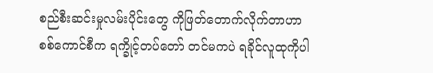စည်စီးဆင်းမှုလမ်းပိုင်းတွေ ကိုဖြတ်တောက်လိုက်တာဟာ စစ်ကောင်စီက ရက္ခိုင့်တပ်တော် တင်မကပဲ ရခိုင်လူထုကိုပါ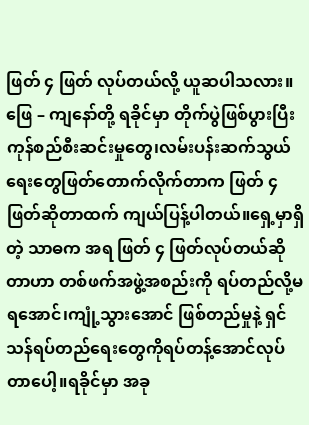ဖြတ် ၄ ဖြတ် လုပ်တယ်လို့ ယူဆပါသလား။
ဖြေ – ကျနော်တို့ ရခိုင်မှာ တိုက်ပွဲဖြစ်ပွားပြီး ကုန်စည်စီးဆင်းမှုတွေ၊လမ်းပန်းဆက်သွယ်ရေးတွေဖြတ်တောက်လိုက်တာက ဖြတ် ၄ ဖြတ်ဆိုတာထက် ကျယ်ပြန့်ပါတယ်။ရှေ့မှာရှိတဲ့ သာဓက အရ ဖြတ် ၄ ဖြတ်လုပ်တယ်ဆိုတာဟာ တစ်ဖက်အဖွဲ့အစည်းကို ရပ်တည်လို့မရအောင်၊ကျုံ့သွားအောင် ဖြစ်တည်မှုနဲ့ ရှင်သန်ရပ်တည်ရေးတွေကိုရပ်တန့်အောင်လုပ်တာပေါ့။ရခိုင်မှာ အခု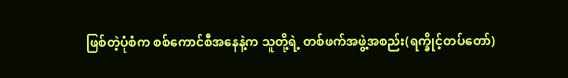ဖြစ်တဲ့ပုံစံက စစ်ကောင်စီအနေနဲ့က သူတို့ရဲ့ တစ်ဖက်အဖွဲ့အစည်း(ရက္ခိုင့်တပ်တော်)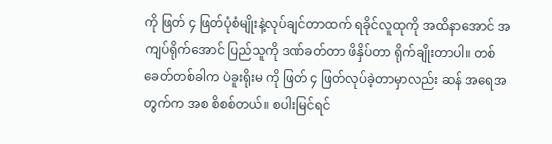ကို ဖြတ် ၄ ဖြတ်ပုံစံမျိုးနဲ့လုပ်ချင်တာထက် ရခိုင်လူထုကို အထိနာအောင် အကျပ်ရိုက်အောင် ပြည်သူကို ဒဏ်ခတ်တာ ဖိနှိပ်တာ ရိုက်ချိုးတာပါ။ တစ်ခေတ်တစ်ခါက ပဲခူးရိုးမ ကို ဖြတ် ၄ ဖြတ်လုပ်ခဲ့တာမှာလည်း ဆန် အရေအတွက်က အစ စိစစ်တယ်။ စပါးမြင်ရင်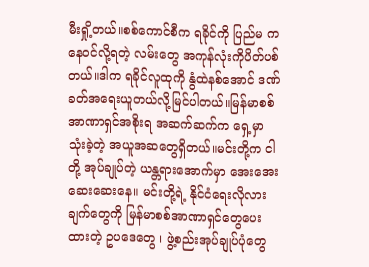မီးရှို့တယ်။စစ်ကောင်စီက ရခိုင်ကို ပြည်မ ကနေဝင်လို့ရတဲ့ လမ်းတွေ အကုန်လုံးကိုပိတ်ပစ်တယ်။ဒါက ရခိုင်လူထုကို နွံထဲနစ်အောင် ဒဏ်ခတ်အရေးယူတယ်လို့မြင်ပါတယ်။မြန်မာစစ်အာဏာရှင်အစိုးရ အဆက်ဆက်က ရှေ့မှာ သုံးခဲ့တဲ့ အယူအဆတွေရှိတယ်။မင်းတို့က ငါတို့ အုပ်ချုပ်တဲ့ ယန္တရားအောက်မှာ အေးအေးဆေးဆေးနေ။ မင်းတို့ရဲ့ နိုင်ငံရေးလိုလားချက်တွေကို မြန်မာစစ်အာဏာရှင်တွေပေးထားတဲ့ ဥပဒေတွေ ၊ ဖွဲ့စည်းအုပ်ချုပ်ပုံတွေ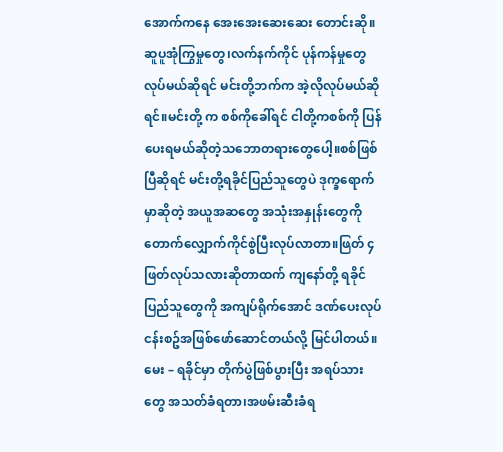အောက်ကနေ အေးအေးဆေးဆေး တောင်းဆို။ဆူပူအုံကြွမှုတွေ၊လက်နက်ကိုင် ပုန်ကန်မှုတွေလုပ်မယ်ဆိုရင် မင်းတို့ဘက်က အဲ့လိုလုပ်မယ်ဆိုရင်။မင်းတို့ က စစ်ကိုခေါ်ရင် ငါတို့ကစစ်ကို ပြန်ပေးရမယ်ဆိုတဲ့သဘောတရားတွေပေါ့။စစ်ဖြစ်ပြီဆိုရင် မင်းတို့ရခိုင်ပြည်သူတွေပဲ ဒုက္ခရောက်မှာဆိုတဲ့ အယူအဆတွေ အသုံးအနှုန်းတွေကို တောက်လျှောက်ကိုင်စွဲပြီးလုပ်လာတာ။ဖြတ် ၄ ဖြတ်လုပ်သလားဆိုတာထက် ကျနော်တို့ ရခိုင်ပြည်သူတွေကို အကျပ်ရိုက်အောင် ဒဏ်ပေးလုပ်ငန်းစဥ်အဖြစ်ဖော်ဆောင်တယ်လို့ မြင်ပါတယ်။
မေး – ရခိုင်မှာ တိုက်ပွဲဖြစ်ပွားပြီး အရပ်သားတွေ အသတ်ခံရတာ၊အဖမ်းဆီးခံရ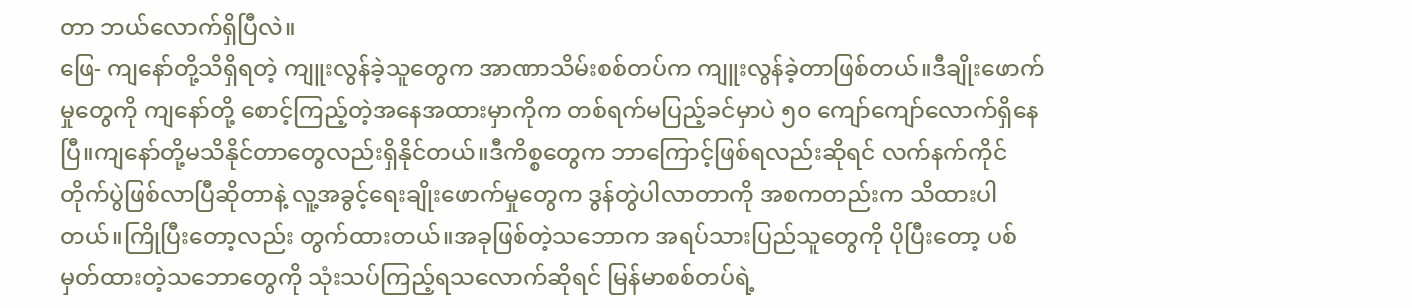တာ ဘယ်လောက်ရှိပြီလဲ။
ဖြေ- ကျနော်တို့သိရှိရတဲ့ ကျူးလွန်ခဲ့သူတွေက အာဏာသိမ်းစစ်တပ်က ကျူးလွန်ခဲ့တာဖြစ်တယ်။ဒီချိုးဖောက်မှုတွေကို ကျနော်တို့ စောင့်ကြည့်တဲ့အနေအထားမှာကိုက တစ်ရက်မပြည့်ခင်မှာပဲ ၅၀ ကျော်ကျော်လောက်ရှိနေပြီ။ကျနော်တို့မသိနိုင်တာတွေလည်းရှိနိုင်တယ်။ဒီကိစ္စတွေက ဘာကြောင့်ဖြစ်ရလည်းဆိုရင် လက်နက်ကိုင်တိုက်ပွဲဖြစ်လာပြီဆိုတာနဲ့ လူ့အခွင့်ရေးချိုးဖောက်မှုတွေက ဒွန်တွဲပါလာတာကို အစကတည်းက သိထားပါတယ်။ကြိုပြီးတော့လည်း တွက်ထားတယ်။အခုဖြစ်တဲ့သဘောက အရပ်သားပြည်သူတွေကို ပိုပြီးတော့ ပစ်မှတ်ထားတဲ့သဘောတွေကို သုံးသပ်ကြည့်ရသလောက်ဆိုရင် မြန်မာစစ်တပ်ရဲ့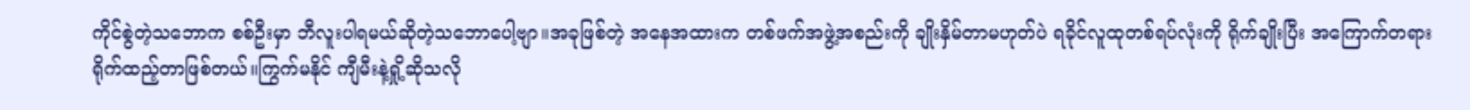ကိုင်စွဲတဲ့သဘောက စစ်ဦးမှာ ဘီလူးပါရမယ်ဆိုတဲ့သဘောပေါ့ဗျာ။အခုဖြစ်တဲ့ အနေအထားက တစ်ဖက်အဖွဲ့အစည်းကို ချိုးနှိမ်တာမဟုတ်ပဲ ရခိုင်လူထုတစ်ရပ်လုံးကို ရိုက်ချိုးပြီး အကြောက်တရားရိုက်ထည့်တာဖြစ်တယ်။ကြွက်မနိုင် ကျီမီးနဲ့ရှို့ဆိုသလို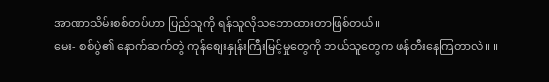အာဏာသိမ်းစစ်တပ်ဟာ ပြည်သူကို ရန်သူလိုသဘောထားတာဖြစ်တယ်။
မေး- စစ်ပွဲ၏ နောက်ဆက်တွဲ ကုန်စျေးနှုန်းကြီးမြင့်မှုတွေကို ဘယ်သူတွေက ဖန်တီးနေကြတာလဲ။ ။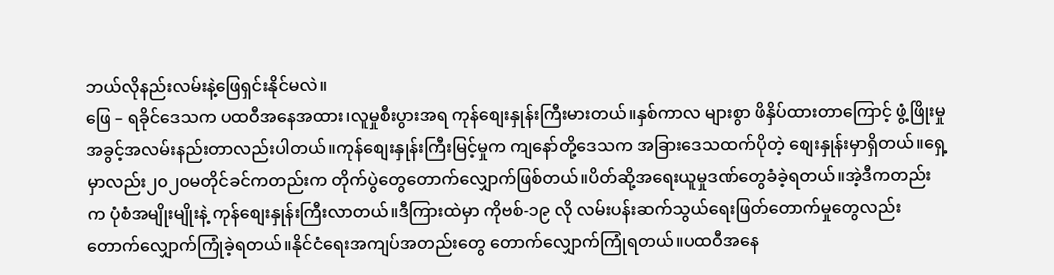ဘယ်လိုနည်းလမ်းနဲ့ဖြေရှင်းနိုင်မလဲ။
ဖြေ – ရခိုင်ဒေသက ပထဝီအနေအထား၊လူမှုစီးပွားအရ ကုန်စျေးနှုန်းကြီးမားတယ်။နှစ်ကာလ များစွာ ဖိနှိပ်ထားတာကြောင့် ဖွံ့ဖြိုးမှုအခွင့်အလမ်းနည်းတာလည်းပါတယ်။ကုန်စျေးနှုန်းကြီးမြင့်မှုက ကျနော်တို့ဒေသက အခြားဒေသထက်ပိုတဲ့ စျေးနှုန်းမှာရှိတယ်။ရှေ့မှာလည်း၂၀၂၀မတိုင်ခင်ကတည်းက တိုက်ပွဲတွေတောက်လျှောက်ဖြစ်တယ်။ပိတ်ဆို့အရေးယူမှုဒဏ်တွေခံခဲ့ရတယ်။အဲ့ဒီကတည်းက ပုံစံအမျိုးမျိုးနဲ့ ကုန်စျေးနှုန်းကြီးလာတယ်။ဒီကြားထဲမှာ ကိုဗစ်-၁၉ လို လမ်းပန်းဆက်သွယ်ရေးဖြတ်တောက်မှုတွေလည်း တောက်လျှောက်ကြုံခဲ့ရတယ်။နိုင်ငံရေးအကျပ်အတည်းတွေ တောက်လျှောက်ကြုံရတယ်။ပထဝီအနေ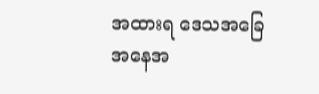အထားရ ဒေသအခြေအနေအ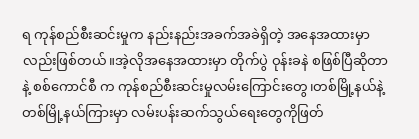ရ ကုန်စည်စီးဆင်းမှုက နည်းနည်းအခက်အခဲရှိတဲ့ အနေအထားမှာလည်းဖြစ်တယ်။အဲ့လိုအနေအထားမှာ တိုက်ပွဲ ဝုန်းခနဲ စဖြစ်ပြီဆိုတာနဲ့ စစ်ကောင်စီ က ကုန်စည်စီးဆင်းမှုလမ်းကြောင်းတွေ၊တစ်မြို့နယ်နဲ့တစ်မြို့နယ်ကြားမှာ လမ်းပန်းဆက်သွယ်ရေးတွေကိုဖြတ်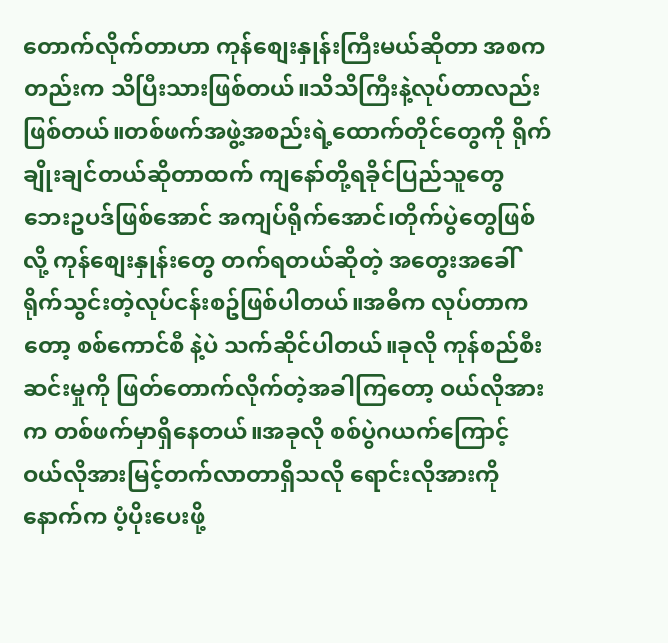တောက်လိုက်တာဟာ ကုန်စျေးနှုန်းကြီးမယ်ဆိုတာ အစကတည်းက သိပြီးသားဖြစ်တယ်။သိသိကြီးနဲ့လုပ်တာလည်းဖြစ်တယ်။တစ်ဖက်အဖွဲ့အစည်းရဲ့ထောက်တိုင်တွေကို ရိုက်ချိုးချင်တယ်ဆိုတာထက် ကျနော်တို့ရခိုင်ပြည်သူတွေ ဘေးဥပဒ်ဖြစ်အောင် အကျပ်ရိုက်အောင်၊တိုက်ပွဲတွေဖြစ်လို့ ကုန်စျေးနှုန်းတွေ တက်ရတယ်ဆိုတဲ့ အတွေးအခေါ် ရိုက်သွင်းတဲ့လုပ်ငန်းစဥ်ဖြစ်ပါတယ်။အဓိက လုပ်တာကတော့ စစ်ကောင်စီ နဲ့ပဲ သက်ဆိုင်ပါတယ်။ခုလို ကုန်စည်စီးဆင်းမှုကို ဖြတ်တောက်လိုက်တဲ့အခါကြတော့ ဝယ်လိုအားက တစ်ဖက်မှာရှိနေတယ်။အခုလို စစ်ပွဲဂယက်ကြောင့် ဝယ်လိုအားမြင့်တက်လာတာရှိသလို ရောင်းလိုအားကို နောက်က ပံ့ပိုးပေးဖို့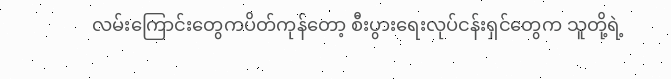လမ်းကြောင်းတွေကပိတ်ကုန်တော့ စီးပွားရေးလုပ်ငန်းရှင်တွေက သူတို့ရဲ့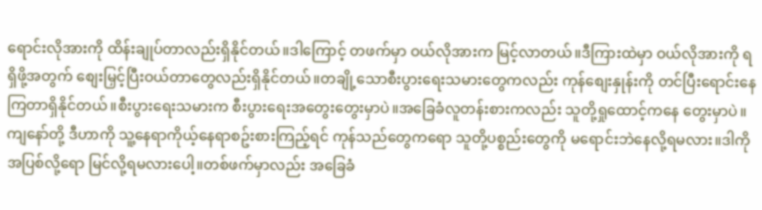ရောင်းလိုအားကို ထိန်းချုပ်တာလည်းရှိနိုင်တယ်။ဒါကြောင့် တဖက်မှာ ဝယ်လိုအားက မြင့်လာတယ်။ဒီကြားထဲမှာ ဝယ်လိုအားကို ရရှိဖို့အတွက် စျေးမြှင့်ပြီးဝယ်တာတွေလည်းရှိနိုင်တယ်။တချို့သောစီးပွားရေးသမားတွေကလည်း ကုန်စျေးနှုန်းကို တင်ပြီးရောင်းနေကြတာရှိနိုင်တယ်။စီးပွားရေးသမားက စီးပွားရေးအတွေးတွေးမှာပဲ။အခြေခံလူတန်းစားကလည်း သူတို့ရှုထောင့်ကနေ တွေးမှာပဲ။ကျနော်တို့ ဒီဟာကို သူ့နေရာကိုယ့်နေရာစဥ်းစားကြည့်ရင် ကုန်သည်တွေကရော သူတို့ပစ္စည်းတွေကို မရောင်းဘဲနေလို့ရမလား။ဒါကို အပြစ်လို့ရော မြင်လို့ရမလားပေါ့။တစ်ဖက်မှာလည်း အခြေခံ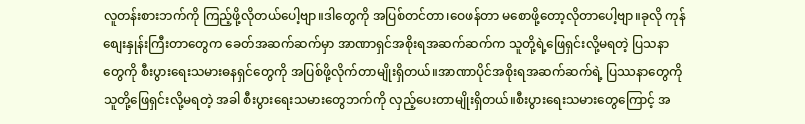လူတန်းစားဘက်ကို ကြည့်ဖို့လိုတယ်ပေါ့ဗျာ။ဒါတွေကို အပြစ်တင်တာ၊ဝေဖန်တာ မစောဖို့တော့လိုတာပေါ့ဗျာ။ခုလို ကုန်စျေးနှုန်းကြီးတာတွေက ခေတ်အဆက်ဆက်မှာ အာဏာရှင်အစိုးရအဆက်ဆက်က သူတို့ရဲ့ဖြေရှင်းလို့မရတဲ့ ပြသနာတွေကို စီးပွားရေးသမားဓနရှင်တွေကို အပြစ်ဖို့လိုက်တာမျိုးရှိတယ်။အာဏာပိုင်အစိုးရအဆက်ဆက်ရဲ့ ပြဿနာတွေကို သူတို့ဖြေရှင်းလို့မရတဲ့ အခါ စီးပွားရေးသမားတွေဘက်ကို လှည့်ပေးတာမျိုးရှိတယ်။စီးပွားရေးသမားတွေကြောင့် အ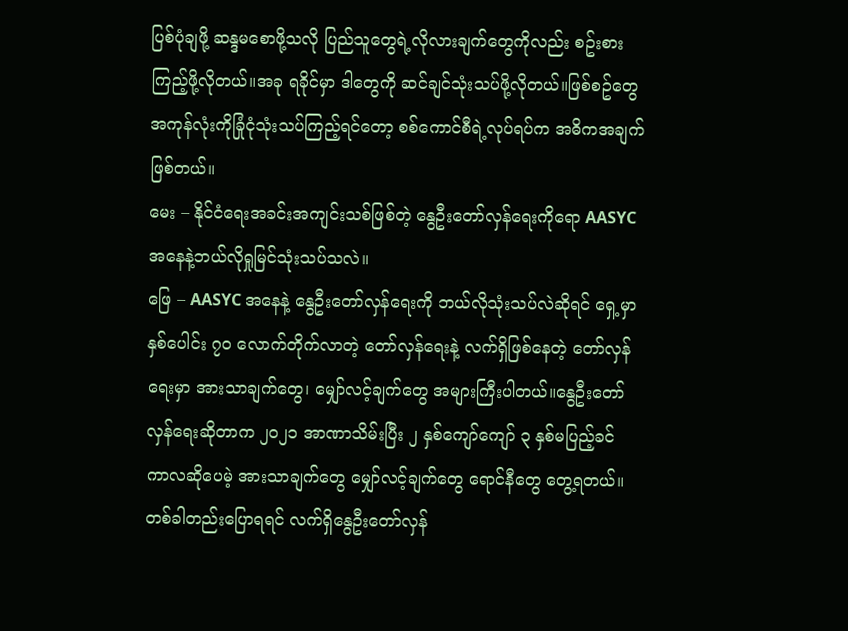ပြစ်ပုံချဖို့ ဆန္ဒမစောဖို့သလို ပြည်သူတွေရဲ့လိုလားချက်တွေကိုလည်း စဥ်းစားကြည့်ဖို့လိုတယ်။အခု ရခိုင်မှာ ဒါတွေကို ဆင်ချင်သုံးသပ်ဖို့လိုတယ်။ဖြစ်စဥ်တွေအကုန်လုံးကိုခြုံငုံသုံးသပ်ကြည့်ရင်တော့ စစ်ကောင်စီရဲ့လုပ်ရပ်က အဓိကအချက်ဖြစ်တယ်။
မေး – နိုင်ငံရေးအခင်းအကျင်းသစ်ဖြစ်တဲ့ နွေဦးတော်လှန်ရေးကိုရော AASYC အနေနဲ့ဘယ်လိုရှုမြင်သုံးသပ်သလဲ။
ဖြေ – AASYC အနေနဲ့ နွေဦးတော်လှန်ရေးကို ဘယ်လိုသုံးသပ်လဲဆိုရင် ရှေ့မှာ နှစ်ပေါင်း ၇၀ လောက်တိုက်လာတဲ့ တော်လှန်ရေးနဲ့ လက်ရှိဖြစ်နေတဲ့ တော်လှန်ရေးမှာ အားသာချက်တွေ၊ မျှော်လင့်ချက်တွေ အများကြီးပါတယ်။နွေဦးတော်လှန်ရေးဆိုတာက ၂၀၂၁ အာဏာသိမ်းပြီး ၂ နှစ်ကျော်ကျော် ၃ နှစ်မပြည့်ခင် ကာလဆိုပေမဲ့ အားသာချက်တွေ မျှော်လင့်ချက်တွေ ရောင်နီတွေ တွေ့ရတယ်။တစ်ခါတည်းပြောရရင် လက်ရှိနွေဦးတော်လှန်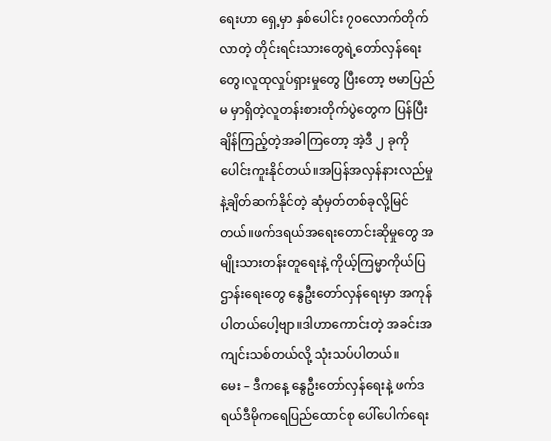ရေးဟာ ရှေ့မှာ နှစ်ပေါင်း ၇၀လောက်တိုက်လာတဲ့ တိုင်းရင်းသားတွေရဲ့တော်လှန်ရေးတွေ၊လူထုလှုပ်ရှားမှုတွေ ပြီးတော့ ဗမာပြည်မ မှာရှိတဲ့လူတန်းစားတိုက်ပွဲတွေက ပြန်ပြီးချိန်ကြည့်တဲ့အခါကြတော့ အဲ့ဒီ ၂ ခုကိုပေါင်းကူးနိုင်တယ်။အပြန်အလှန်နားလည်မှုနဲ့ချိတ်ဆက်နိုင်တဲ့ ဆုံမှတ်တစ်ခုလို့မြင်တယ်။ဖက်ဒရယ်အရေးတောင်းဆိုမှုတွေ အမျိုးသားတန်းတူရေးနဲ့ ကိုယ့်ကြမ္မာကိုယ်ပြဌာန်းရေးတွေ နွေဦးတော်လှန်ရေးမှာ အကုန်ပါတယ်ပေါ့ဗျာ။ဒါဟာကောင်းတဲ့ အခင်းအကျင်းသစ်တယ်လို့ သုံးသပ်ပါတယ်။
မေး – ဒီကနေ့ နွေဦးတော်လှန်ရေးနဲ့ ဖက်ဒရယ်ဒီမိုကရေပြည်ထောင်စု ပေါ်ပေါက်ရေး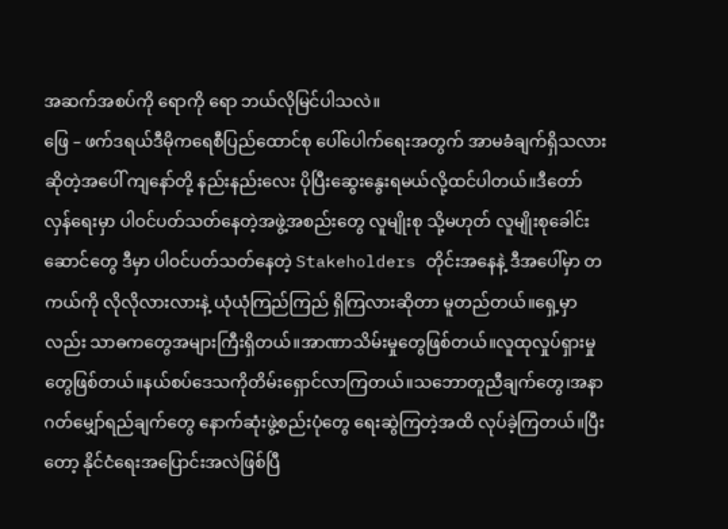အဆက်အစပ်ကို ရောကို ရော ဘယ်လိုမြင်ပါသလဲ။
ဖြေ – ဖက်ဒရယ်ဒီမိုကရေစီပြည်ထောင်စု ပေါ်ပေါက်ရေးအတွက် အာမခံချက်ရှိသလားဆိုတဲ့အပေါ် ကျနော်တို့ နည်းနည်းလေး ပိုပြီးဆွေးနွေးရမယ်လို့ထင်ပါတယ်။ဒီတော်လှန်ရေးမှာ ပါဝင်ပတ်သတ်နေတဲ့အဖွဲ့အစည်းတွေ လူမျိုးစု သို့မဟုတ် လူမျိုးစုခေါင်းဆောင်တွေ ဒီမှာ ပါဝင်ပတ်သတ်နေတဲ့ Stakeholders တိုင်းအနေနဲ့ ဒီအပေါ်မှာ တကယ်ကို လိုလိုလားလားနဲ့ ယုံယုံကြည်ကြည် ရှိကြလားဆိုတာ မူတည်တယ်။ရှေ့မှာလည်း သာဓကတွေအများကြီးရှိတယ်။အာဏာသိမ်းမှုတွေဖြစ်တယ်။လူထုလှုပ်ရှားမှုတွေဖြစ်တယ်။နယ်စပ်ဒေသကိုတိမ်းရှောင်လာကြတယ်။သဘောတူညီချက်တွေ၊အနာဂတ်မျှော်ရည်ချက်တွေ နောက်ဆုံးဖွဲ့စည်းပုံတွေ ရေးဆွဲကြတဲ့အထိ လုပ်ခဲ့ကြတယ်။ပြီးတော့ နိုင်ငံရေးအပြောင်းအလဲဖြစ်ပြီ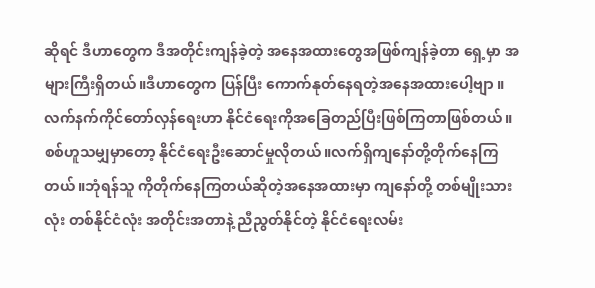ဆိုရင် ဒီဟာတွေက ဒီအတိုင်းကျန်ခဲ့တဲ့ အနေအထားတွေအဖြစ်ကျန်ခဲ့တာ ရှေ့မှာ အများကြီးရှိတယ်။ဒီဟာတွေက ပြန်ပြီး ကောက်နုတ်နေရတဲ့အနေအထားပေါ့ဗျာ ။လက်နက်ကိုင်တော်လှန်ရေးဟာ နိုင်ငံရေးကိုအခြေတည်ပြီးဖြစ်ကြတာဖြစ်တယ်။စစ်ဟူသမျှမှာတော့ နိုင်ငံရေးဦးဆောင်မှုလိုတယ်။လက်ရှိကျနော်တို့တိုက်နေကြတယ်။ဘုံရန်သူ ကိုတိုက်နေကြတယ်ဆိုတဲ့အနေအထားမှာ ကျနော်တို့ တစ်မျိုးသားလုံး တစ်နိုင်ငံလုံး အတိုင်းအတာနဲ့ ညီညွတ်နိုင်တဲ့ နိုင်ငံရေးလမ်း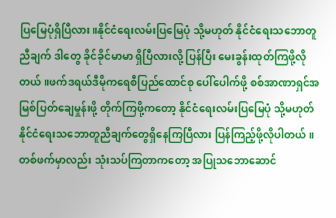ပြမြေပုံရှိပြီလား။နိုင်ငံရေးလမ်းပြမြေပုံ သို့မဟုတ် နိုင်ငံရေးသဘောတူညီချက် ဒါတွေ ခိုင်ခိုင်မာမာ ရှိပြီလားလို့ ပြန်ပြီး မေးခွန်းထုတ်ကြဖို့လိုတယ်။ဖက်ဒရယ်ဒီမိုကရေစီပြည်ထောင်စု ပေါ်ပေါက်ဖို့ စစ်အာဏာရှင်အမြစ်ပြတ်ချေမှုန်းဖို့ တိုက်ကြဖို့ကတော့ နိုင်ငံရေးလမ်းပြမြေပုံ သို့မဟုတ် နိုင်ငံရေးသဘောတူညီချက်တွေရှိနေကြပြီလား ပြန်ကြည့်ဖို့လိုပါတယ်။တစ်ဖက်မှာလည်း သုံးသပ်ကြတာကတော့ အပြုသဘောဆောင်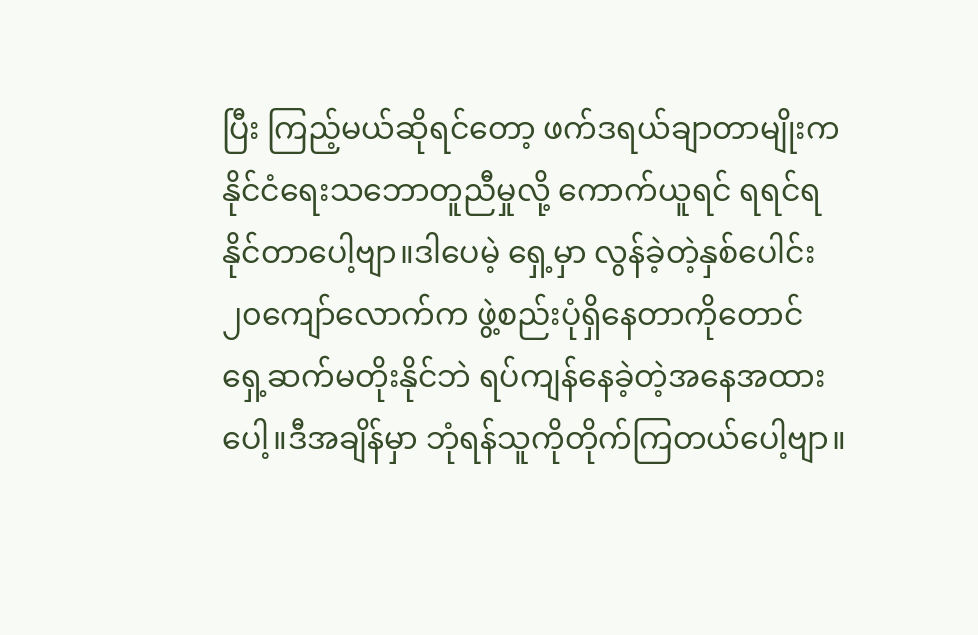ပြီး ကြည့်မယ်ဆိုရင်တော့ ဖက်ဒရယ်ချာတာမျိုးက နိုင်ငံရေးသဘောတူညီမှုလို့ ကောက်ယူရင် ရရင်ရနိုင်တာပေါ့ဗျာ။ဒါပေမဲ့ ရှေ့မှာ လွန်ခဲ့တဲ့နှစ်ပေါင်း ၂၀ကျော်လောက်က ဖွဲ့စည်းပုံရှိနေတာကိုတောင် ရှေ့ဆက်မတိုးနိုင်ဘဲ ရပ်ကျန်နေခဲ့တဲ့အနေအထားပေါ့။ဒီအချိန်မှာ ဘုံရန်သူကိုတိုက်ကြတယ်ပေါ့ဗျာ။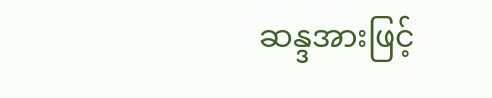ဆန္ဒအားဖြင့်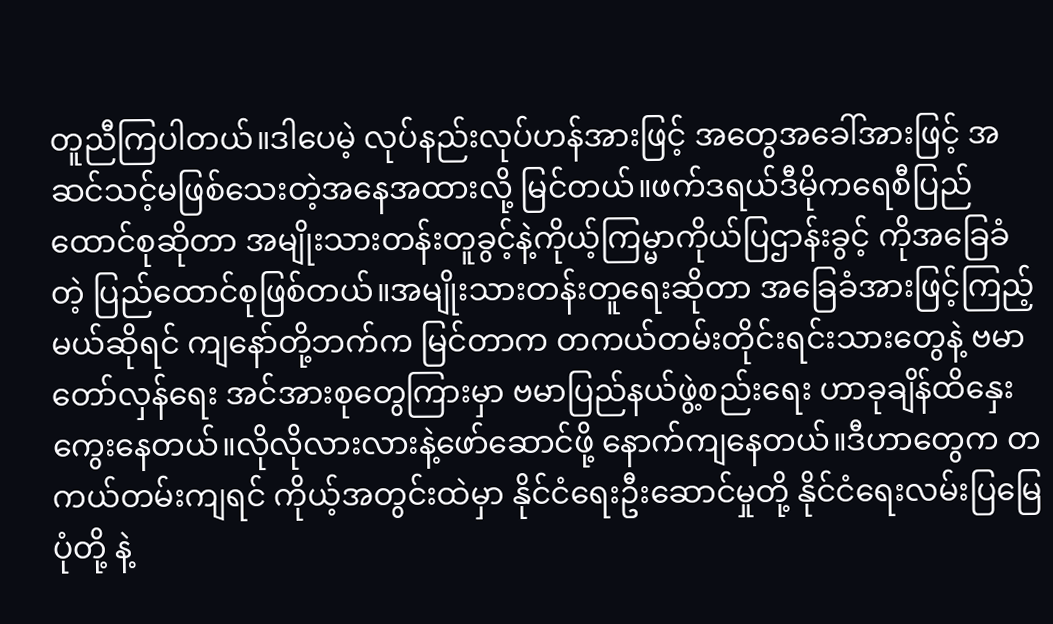တူညီကြပါတယ်။ဒါပေမဲ့ လုပ်နည်းလုပ်ဟန်အားဖြင့် အတွေအခေါ်အားဖြင့် အဆင်သင့်မဖြစ်သေးတဲ့အနေအထားလို့ မြင်တယ်။ဖက်ဒရယ်ဒီမိုကရေစီပြည်ထောင်စုဆိုတာ အမျိုးသားတန်းတူခွင့်နဲ့ကိုယ့်ကြမ္မာကိုယ်ပြဌာန်းခွင့် ကိုအခြေခံတဲ့ ပြည်ထောင်စုဖြစ်တယ်။အမျိုးသားတန်းတူရေးဆိုတာ အခြေခံအားဖြင့်ကြည့်မယ်ဆိုရင် ကျနော်တို့ဘက်က မြင်တာက တကယ်တမ်းတိုင်းရင်းသားတွေနဲ့ ဗမာတော်လှန်ရေး အင်အားစုတွေကြားမှာ ဗမာပြည်နယ်ဖွဲ့စည်းရေး ဟာခုချိန်ထိနှေးကွေးနေတယ်။လိုလိုလားလားနဲ့ဖော်ဆောင်ဖို့ နောက်ကျနေတယ်။ဒီဟာတွေက တကယ်တမ်းကျရင် ကိုယ့်အတွင်းထဲမှာ နိုင်ငံရေးဦးဆောင်မှုတို့ နိုင်ငံရေးလမ်းပြမြေပုံတို့ နဲ့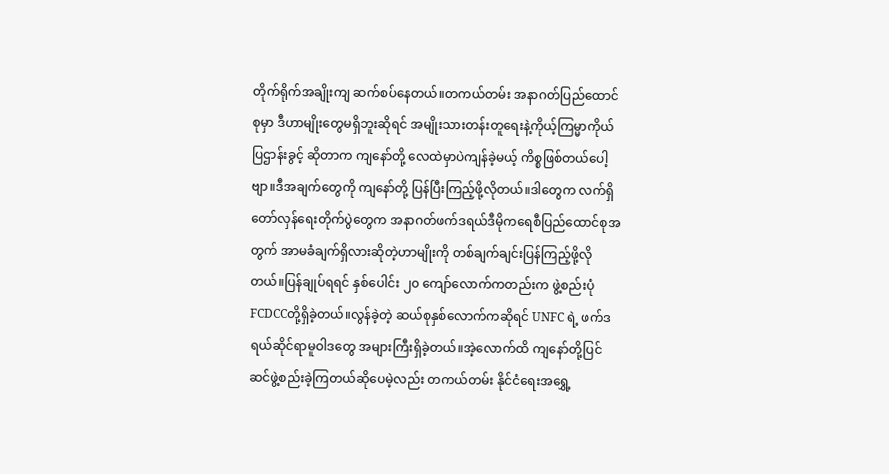တိုက်ရိုက်အချိုးကျ ဆက်စပ်နေတယ်။တကယ်တမ်း အနာဂတ်ပြည်ထောင်စုမှာ ဒီဟာမျိုးတွေမရှိဘူးဆိုရင် အမျိုးသားတန်းတူရေးနဲ့ကိုယ့်ကြမ္မာကိုယ်ပြဌာန်းခွင့် ဆိုတာက ကျနော်တို့ လေထဲမှာပဲကျန်ခဲ့မယ့် ကိစ္စဖြစ်တယ်ပေါ့ဗျာ။ဒီအချက်တွေကို ကျနော်တို့ ပြန်ပြီးကြည့်ဖို့လိုတယ်။ဒါတွေက လက်ရှိတော်လှန်ရေးတိုက်ပွဲတွေက အနာဂတ်ဖက်ဒရယ်ဒီမိုကရေစီပြည်ထောင်စုအတွက် အာမခံချက်ရှိလားဆိုတဲ့ဟာမျိုးကို တစ်ချက်ချင်းပြန်ကြည့်ဖို့လိုတယ်။ပြန်ချုပ်ရရင် နှစ်ပေါင်း ၂၀ ကျော်လောက်ကတည်းက ဖွဲ့စည်းပုံFCDCCတို့ရှိခဲ့တယ်။လွန်ခဲ့တဲ့ ဆယ်စုနှစ်လောက်ကဆိုရင် UNFC ရဲ့ ဖက်ဒရယ်ဆိုင်ရာမူဝါဒတွေ အများကြီးရှိခဲ့တယ်။အဲ့လောက်ထိ ကျနော်တို့ပြင်ဆင်ဖွဲ့စည်းခဲ့ကြတယ်ဆိုပေမဲ့လည်း တကယ်တမ်း နိုင်ငံရေးအရွှေ့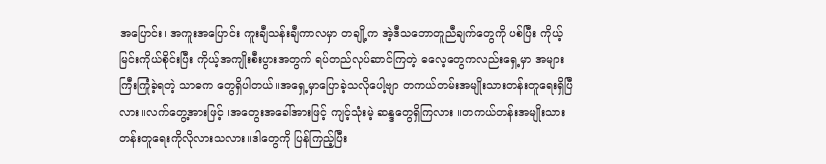အပြောင်း၊ အကူးအပြောင်း ကူးချီသန်းချီကာလမှာ တချို့က အဲ့ဒီသဘောတူညီချက်တွေကို ပစ်ပြီး ကိုယ့်မြင်းကိုယ်စိုင်းပြီး ကိုယ့်အကျိုးစီးပွားအတွက် ရပ်တည်လုပ်ဆာင်ကြတဲ့ ဓလေ့တွေကလည်းရှေ့မှာ အများကြီးကြုံခဲ့ရတဲ့ သာဓက တွေရှိပါတယ်။အရှေ့မှာပြောခဲ့သလိုပေါ့ဗျာ တကယ်တမ်းအမျိုးသားတန်းတူရေးရှိပြီလား။လက်တွေ့အားဖြင့် ၊အတွေးအခေါ်အားဖြင့် ကျင့်သုံးမဲ့ ဆန္ဒတွေရှိကြလား ။တကယ်တန်းအမျိုးသားတန်းတူရေးကိုလိုလားသလား။ဒါတွေကို ပြန်ကြည့်ပြီး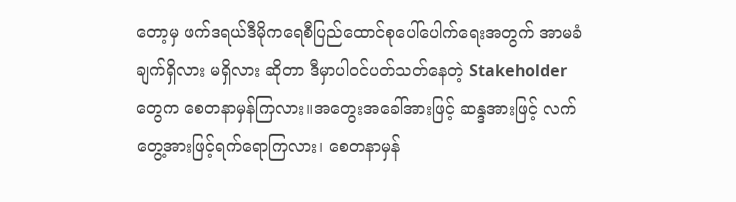တော့မှ ဖက်ဒရယ်ဒီမိုကရေစီပြည်ထောင်စုပေါ်ပေါက်ရေးအတွက် အာမခံချက်ရှိလား မရှိလား ဆိုတာ ဒီမှာပါဝင်ပတ်သတ်နေတဲ့ Stakeholder တွေက စေတနာမှန်ကြလား။အတွေးအခေါ်အားဖြင့် ဆန္ဒအားဖြင့် လက်တွေ့အားဖြင့်ရက်ရောကြလား၊ စေတနာမှန်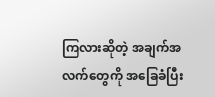ကြလားဆိုတဲ့ အချက်အလက်တွေကို အခြေခံပြီး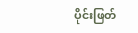ပိုင်းဖြတ်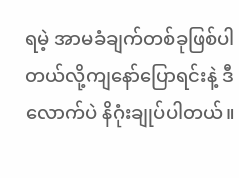ရမဲ့ အာမခံချက်တစ်ခုဖြစ်ပါတယ်လို့ကျနော်ပြောရင်းနဲ့ ဒီလောက်ပဲ နိဂုံးချုပ်ပါတယ်။